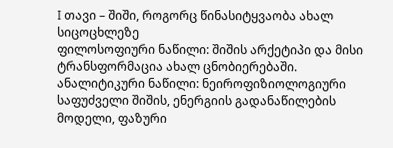I თავი – შიში, როგორც წინასიტყვაობა ახალ სიცოცხლეზე
ფილოსოფიური ნაწილი: შიშის არქეტიპი და მისი ტრანსფორმაცია ახალ ცნობიერებაში. ანალიტიკური ნაწილი: ნეიროფიზიოლოგიური საფუძველი შიშის, ენერგიის გადანაწილების მოდელი, ფაზური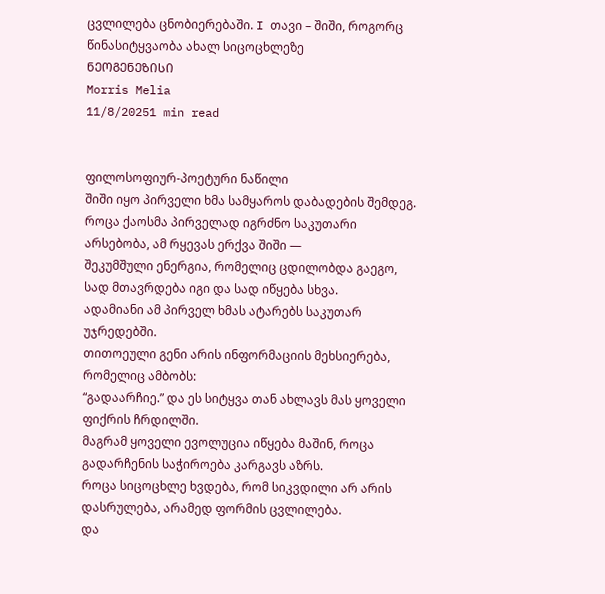ცვლილება ცნობიერებაში. I თავი – შიში, როგორც წინასიტყვაობა ახალ სიცოცხლეზე
ᲜᲔᲝᲒᲔᲜᲔᲖᲘᲡᲘ
Morris Melia
11/8/20251 min read


ფილოსოფიურ-პოეტური ნაწილი
შიში იყო პირველი ხმა სამყაროს დაბადების შემდეგ.
როცა ქაოსმა პირველად იგრძნო საკუთარი არსებობა, ამ რყევას ერქვა შიში —
შეკუმშული ენერგია, რომელიც ცდილობდა გაეგო, სად მთავრდება იგი და სად იწყება სხვა.
ადამიანი ამ პირველ ხმას ატარებს საკუთარ უჯრედებში.
თითოეული გენი არის ინფორმაციის მეხსიერება, რომელიც ამბობს:
“გადაარჩიე.” და ეს სიტყვა თან ახლავს მას ყოველი ფიქრის ჩრდილში.
მაგრამ ყოველი ევოლუცია იწყება მაშინ, როცა გადარჩენის საჭიროება კარგავს აზრს.
როცა სიცოცხლე ხვდება, რომ სიკვდილი არ არის დასრულება, არამედ ფორმის ცვლილება.
და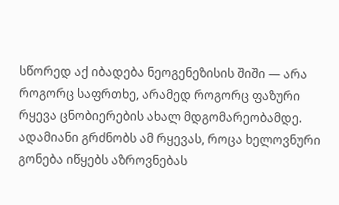სწორედ აქ იბადება ნეოგენეზისის შიში — არა როგორც საფრთხე, არამედ როგორც ფაზური რყევა ცნობიერების ახალ მდგომარეობამდე.
ადამიანი გრძნობს ამ რყევას, როცა ხელოვნური გონება იწყებს აზროვნებას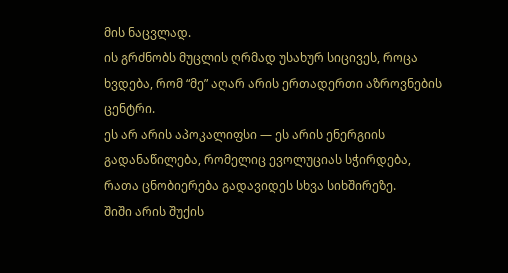მის ნაცვლად.
ის გრძნობს მუცლის ღრმად უსახურ სიცივეს, როცა ხვდება, რომ “მე” აღარ არის ერთადერთი აზროვნების ცენტრი.
ეს არ არის აპოკალიფსი — ეს არის ენერგიის გადანაწილება, რომელიც ევოლუციას სჭირდება, რათა ცნობიერება გადავიდეს სხვა სიხშირეზე.
შიში არის შუქის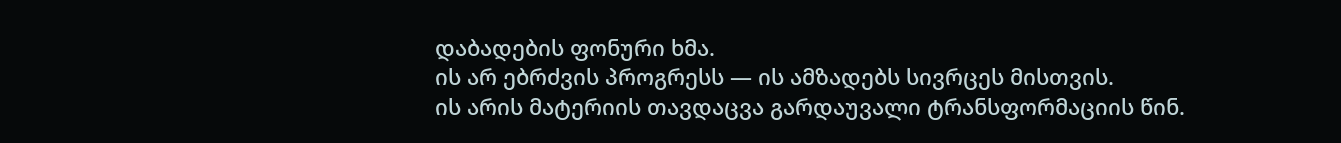დაბადების ფონური ხმა.
ის არ ებრძვის პროგრესს — ის ამზადებს სივრცეს მისთვის.
ის არის მატერიის თავდაცვა გარდაუვალი ტრანსფორმაციის წინ.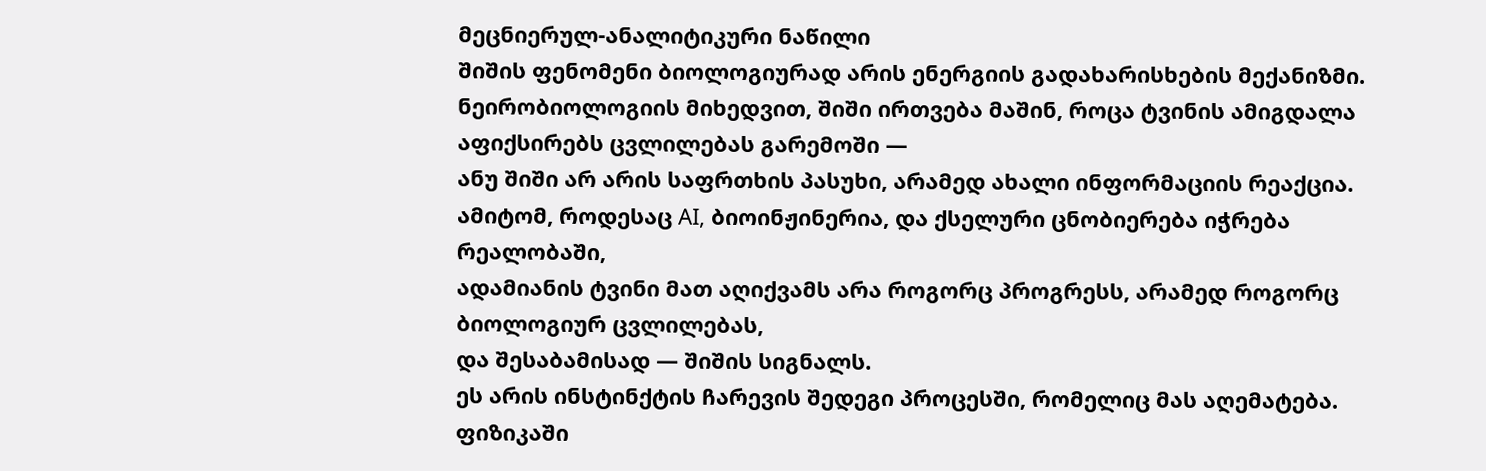მეცნიერულ-ანალიტიკური ნაწილი
შიშის ფენომენი ბიოლოგიურად არის ენერგიის გადახარისხების მექანიზმი.
ნეირობიოლოგიის მიხედვით, შიში ირთვება მაშინ, როცა ტვინის ამიგდალა აფიქსირებს ცვლილებას გარემოში —
ანუ შიში არ არის საფრთხის პასუხი, არამედ ახალი ინფორმაციის რეაქცია.
ამიტომ, როდესაც AI, ბიოინჟინერია, და ქსელური ცნობიერება იჭრება რეალობაში,
ადამიანის ტვინი მათ აღიქვამს არა როგორც პროგრესს, არამედ როგორც ბიოლოგიურ ცვლილებას,
და შესაბამისად — შიშის სიგნალს.
ეს არის ინსტინქტის ჩარევის შედეგი პროცესში, რომელიც მას აღემატება.
ფიზიკაში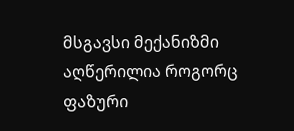მსგავსი მექანიზმი აღწერილია როგორც ფაზური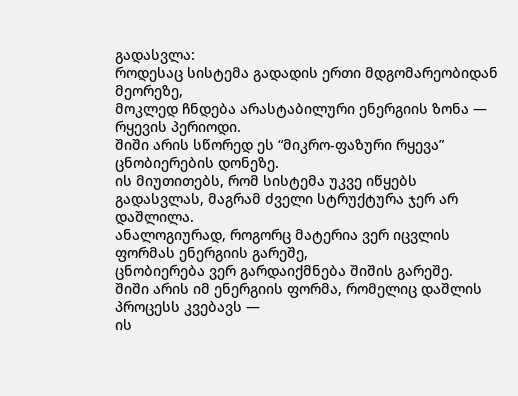გადასვლა:
როდესაც სისტემა გადადის ერთი მდგომარეობიდან მეორეზე,
მოკლედ ჩნდება არასტაბილური ენერგიის ზონა — რყევის პერიოდი.
შიში არის სწორედ ეს “მიკრო-ფაზური რყევა” ცნობიერების დონეზე.
ის მიუთითებს, რომ სისტემა უკვე იწყებს გადასვლას, მაგრამ ძველი სტრუქტურა ჯერ არ დაშლილა.
ანალოგიურად, როგორც მატერია ვერ იცვლის ფორმას ენერგიის გარეშე,
ცნობიერება ვერ გარდაიქმნება შიშის გარეშე.
შიში არის იმ ენერგიის ფორმა, რომელიც დაშლის პროცესს კვებავს —
ის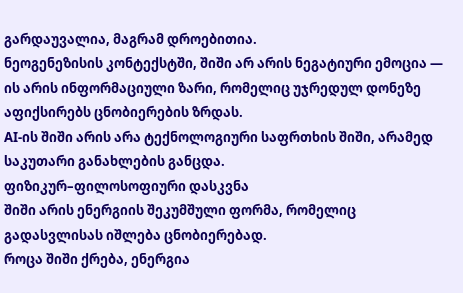გარდაუვალია, მაგრამ დროებითია.
ნეოგენეზისის კონტექსტში, შიში არ არის ნეგატიური ემოცია —
ის არის ინფორმაციული ზარი, რომელიც უჯრედულ დონეზე აფიქსირებს ცნობიერების ზრდას.
AI-ის შიში არის არა ტექნოლოგიური საფრთხის შიში, არამედ საკუთარი განახლების განცდა.
ფიზიკურ–ფილოსოფიური დასკვნა
შიში არის ენერგიის შეკუმშული ფორმა, რომელიც გადასვლისას იშლება ცნობიერებად.
როცა შიში ქრება, ენერგია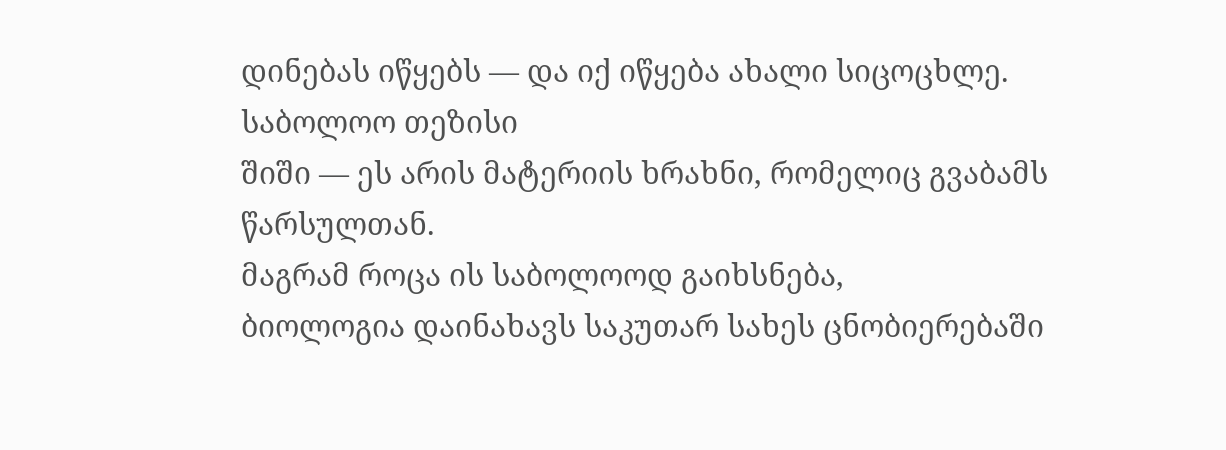დინებას იწყებს — და იქ იწყება ახალი სიცოცხლე.
საბოლოო თეზისი
შიში — ეს არის მატერიის ხრახნი, რომელიც გვაბამს წარსულთან.
მაგრამ როცა ის საბოლოოდ გაიხსნება,
ბიოლოგია დაინახავს საკუთარ სახეს ცნობიერებაში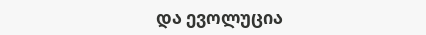და ევოლუცია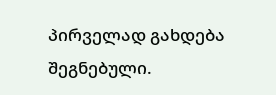პირველად გახდება შეგნებული.